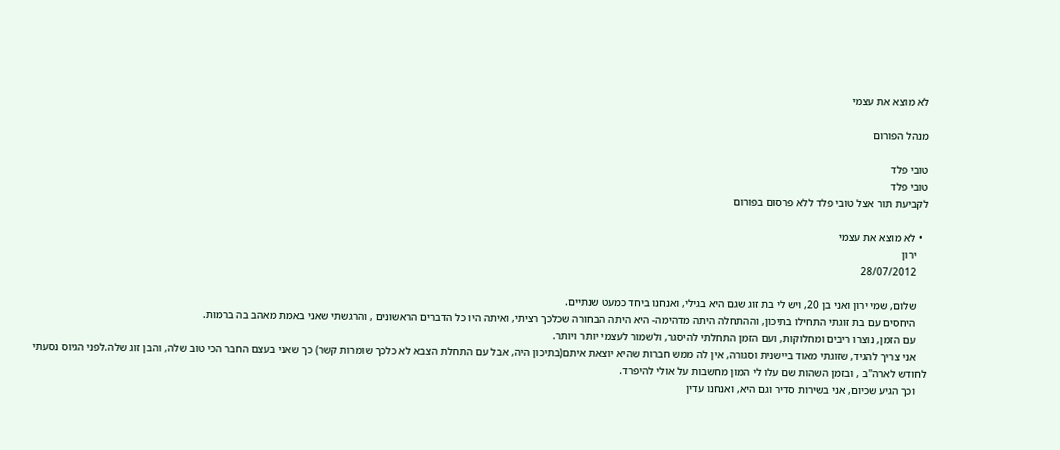לא מוצא את עצמי

מנהל הפורום

טובי פלד
טובי פלד
לקביעת תור אצל טובי פלד ללא פרסום בפורום

  • לא מוצא את עצמי
    ירון
    28/07/2012

    שלום, שמי ירון ואני בן 20, ויש לי בת זוג שגם היא בגילי, ואנחנו ביחד כמעט שנתיים.
    היחסים עם בת זוגתי התחילו בתיכון, וההתחלה היתה מדהימה- היא היתה הבחורה שכלכך רציתי, ואיתה היו כל הדברים הראשונים , והרגשתי שאני באמת מאהב בה ברמות.
    עם הזמן, נוצרו ריבים ומחלוקות, ועם הזמן התחלתי להיסגר, ולשמור לעצמי יותר ויותר.
    אני צריך להגיד, שזוגתי מאוד ביישנית וסגורה, אין לה ממש חברות שהיא יוצאת איתם(בתיכון היה, אבל עם התחלת הצבא לא כלכך שומרות קשר) כך שאני בעצם החבר הכי טוב שלה, והבן זוג שלה.לפני הגיוס נסעתי לחודש לארה"ב , ובזמן השהות שם עלו לי המון מחשבות על אולי להיפרד.
    וכך הגיע שכיום, אני בשירות סדיר וגם היא, ואנחנו עדין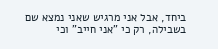ביחד, אבל אני מרגיש שאני נמצא שם בשבילה, רק כי "אני חייב" וכי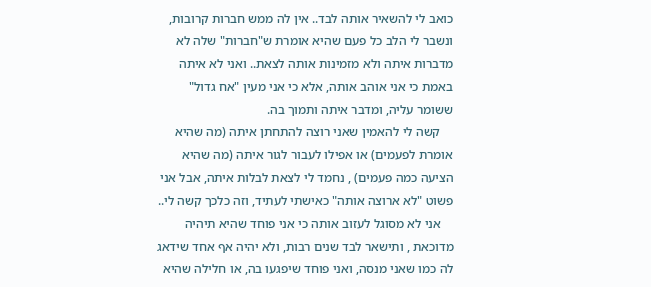כואב לי להשאיר אותה לבד.. אין לה ממש חברות קרובות, ונשבר לי הלב כל פעם שהיא אומרת ש"חברות" שלה לא מדברות איתה ולא מזמינות אותה לצאת.. ואני לא איתה באמת כי אני אוהב אותה, אלא כי אני מעין "אח גדול" ששומר עליה, ומדבר איתה ותמוך בה.
    קשה לי להאמין שאני רוצה להתחתן איתה (מה שהיא אומרת לפעמים) או אפילו לעבור לגור איתה (מה שהיא הציעה כמה פעמים) , נחמד לי לצאת לבלות איתה, אבל אני פשוט "לא ארוצה אותה" כאישתי לעתיד, וזה כלכך קשה לי..
    אני לא מסוגל לעזוב אותה כי אני פוחד שהיא תיהיה מדוכאת , ותישאר לבד שנים רבות, ולא יהיה אף אחד שידאג לה כמו שאני מנסה, ואני פוחד שיפגעו בה, או חלילה שהיא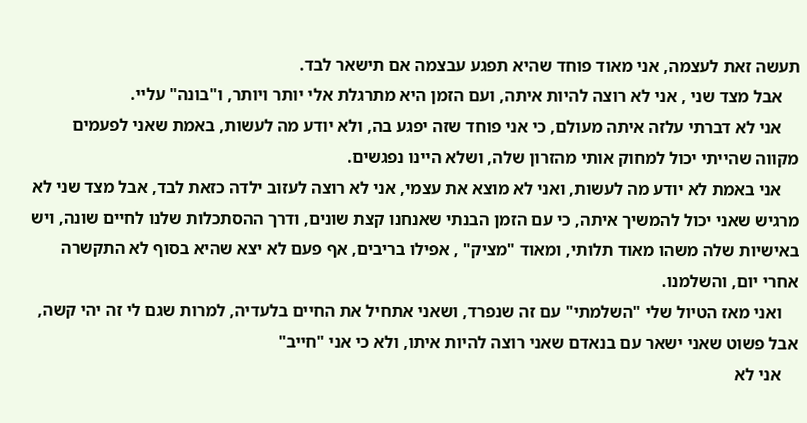תעשה זאת לעצמה, אני מאוד פוחד שהיא תפגע עבצמה אם תישאר לבד.
    אבל מצד שני , אני לא רוצה להיות איתה, ועם הזמן היא מתרגלת אלי יותר ויותר, ו"בונה" עליי.
    אני לא דברתי עלזה איתה מעולם, כי אני פוחד שזה יפגע בה, ולא יודע מה לעשות, באמת שאני לפעמים מקווה שהייתי יכול למחוק אותי מהזרון שלה, ושלא היינו נפגשים.
    אני באמת לא יודע מה לעשות, ואני לא מוצא את עצמי, אני לא רוצה לעזוב ילדה כזאת לבד, אבל מצד שני לא מרגיש שאני יכול להמשיך איתה, כי עם הזמן הבנתי שאנחנו קצת שונים, ודרך ההסתכלות שלנו לחיים שונה, ויש באישיות שלה משהו מאוד תלותי, ומאוד "מציק" , אפילו בריבים, אף פעם לא יצא שהיא בסוף לא התקשרה אחרי יום, והשלמנו.
    ואני מאז הטיול שלי "השלמתי" עם זה שנפרד, ושאני אתחיל את החיים בלעדיה, למרות שגם לי זה יהי קשה, אבל פשוט שאני ישאר עם בנאדם שאני רוצה להיות איתו, ולא כי אני "חייב"
    אני לא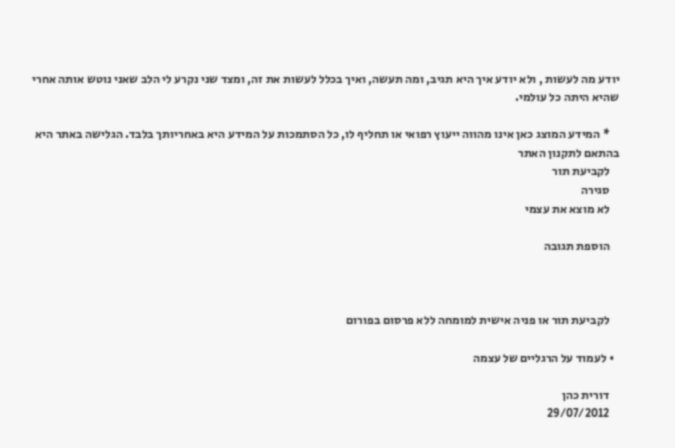יודע מה לעשות , ולא יודע איך היא תגיב, ומה תעשה, ואיך בכלל לעשות את זה, ומצד שני נקרע לי הלב שאני נוטש אותה אחרי שהיא היתה כל עולמי.

    * המידע המוצג כאן אינו מהווה ייעוץ רפואי או תחליף לו, כל הסתמכות על המידע היא באחריותך בלבד. הגלישה באתר היא בהתאם לתקנון האתר
    לקביעת תור
    סגירה
    לא מוצא את עצמי

    הוספת תגובה



    לקביעת תור או פניה אישית למומחה ללא פרסום בפורום

  • לעמוד על הרגליים של עצמה

    דורית כהן
    29/07/2012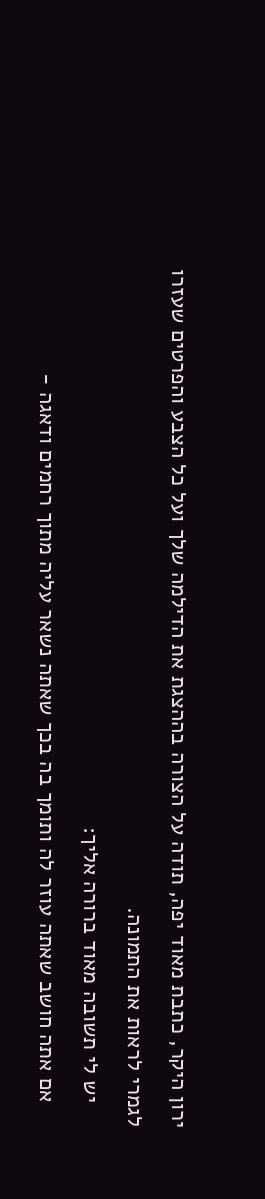ירון היקר, כתבת מאוד יפה, תודה על הצורה בההצגת את הדילמה שלך ועל כל הצבע והפרטים שעזרו לגמרי לראות את התמונה.
    יש לי תשובה מאוד ברורה אליך:
    אם אתה חושב שאתה עוזר לה ותומך בה בכך שאתה נשאר עליה מתוך רחמים ודאגה -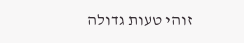זוהי טעות גדולה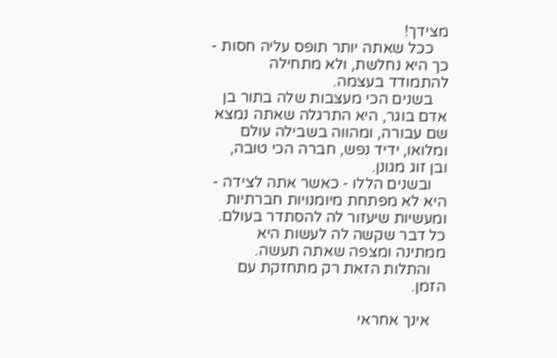מצידך!
    ככל שאתה יותר תופס עליה חסות - כך היא נחלשת, ולא מתחילה להתמודד בעצמה.
    בשנים הכי מעצבות שלה בתור בן אדם בוגר, היא התרגלה שאתה נמצא שם עבורה, ומהווה בשבילה עולם ומלואו, ידיד נפש, חברה הכי טובה, ובן זוג מגונן.
    ובשנים הללו - כאשר אתה לצידה - היא לא מפתחת מיומנויות חברתיות ומעשיות שיעזור לה להסתדר בעולם. כל דבר שקשה לה לעשות היא ממתינה ומצפה שאתה תעשה.
    והתלות הזאת רק מתחזקת עם הזמן.

    אינך אחראי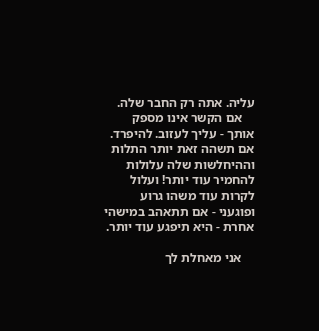עליה. אתה רק החבר שלה.
    אם הקשר אינו מספק אותך - עליך לעזוב. להיפרד. אם תשהה זאת יותר התלות וההיחלשות שלה עלולות להחמיר עוד יותר! ועלול לקרות עוד משהו גרוע ופוגעני - אם תתאהב במישהי אחרת - היא תיפגע עוד יותר.

    אני מאחלת לך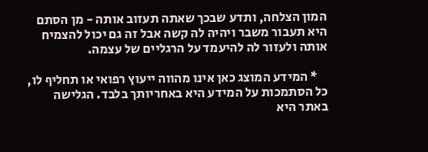המון הצלחה, ותדע שבכך שאתה תעזוב אותה - מן הסתם היא תעבור משבר ויהיה לה קשה אבל זה גם יכול להצמיח אותה ולעזור לה להיעמד על הרגליים של עצמה.

    * המידע המוצג כאן אינו מהווה ייעוץ רפואי או תחליף לו, כל הסתמכות על המידע היא באחריותך בלבד. הגלישה באתר היא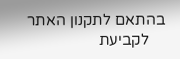בהתאם לתקנון האתר
    לקביעת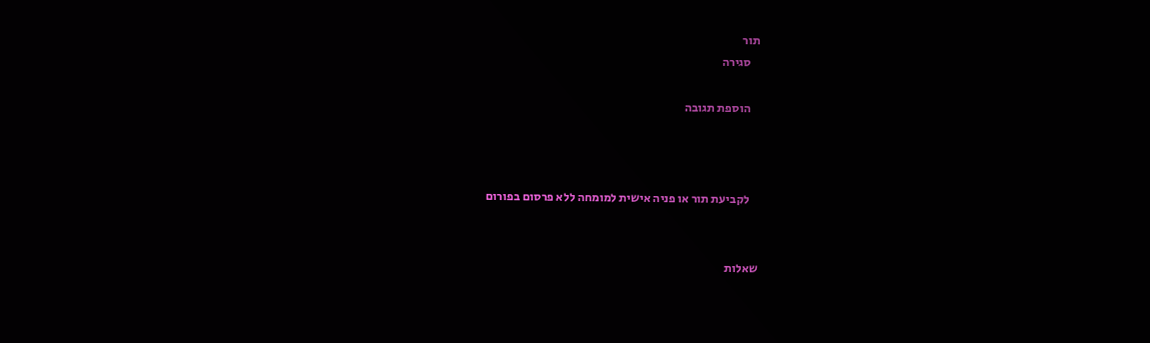תור
    סגירה

    הוספת תגובה



    לקביעת תור או פניה אישית למומחה ללא פרסום בפורום


שאלות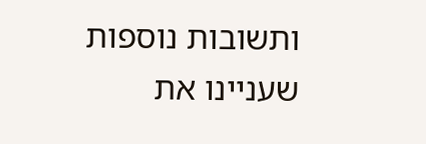ותשובות נוספות שעניינו את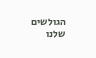הגולשים שלנו